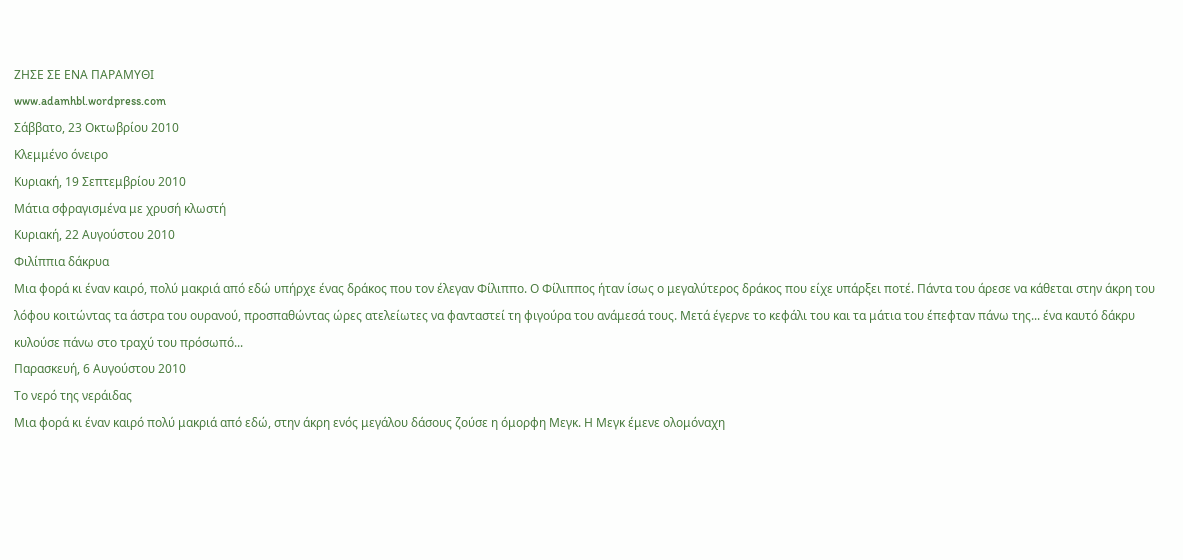ΖΗΣΕ ΣΕ ΕΝΑ ΠΑΡΑΜΥΘΙ
www.adamhbl.wordpress.com
Σάββατο, 23 Οκτωβρίου 2010
Κλεμμένο όνειρο
Κυριακή, 19 Σεπτεμβρίου 2010
Μάτια σφραγισμένα με χρυσή κλωστή
Κυριακή, 22 Αυγούστου 2010
Φιλίππια δάκρυα
Μια φορά κι έναν καιρό, πολύ μακριά από εδώ υπήρχε ένας δράκος που τον έλεγαν Φίλιππο. Ο Φίλιππος ήταν ίσως ο μεγαλύτερος δράκος που είχε υπάρξει ποτέ. Πάντα του άρεσε να κάθεται στην άκρη του λόφου κοιτώντας τα άστρα του ουρανού, προσπαθώντας ώρες ατελείωτες να φανταστεί τη φιγούρα του ανάμεσά τους. Μετά έγερνε το κεφάλι του και τα μάτια του έπεφταν πάνω της... ένα καυτό δάκρυ κυλούσε πάνω στο τραχύ του πρόσωπό...
Παρασκευή, 6 Αυγούστου 2010
Το νερό της νεράιδας
Μια φορά κι έναν καιρό πολύ μακριά από εδώ, στην άκρη ενός μεγάλου δάσους ζούσε η όμορφη Μεγκ. Η Μεγκ έμενε ολομόναχη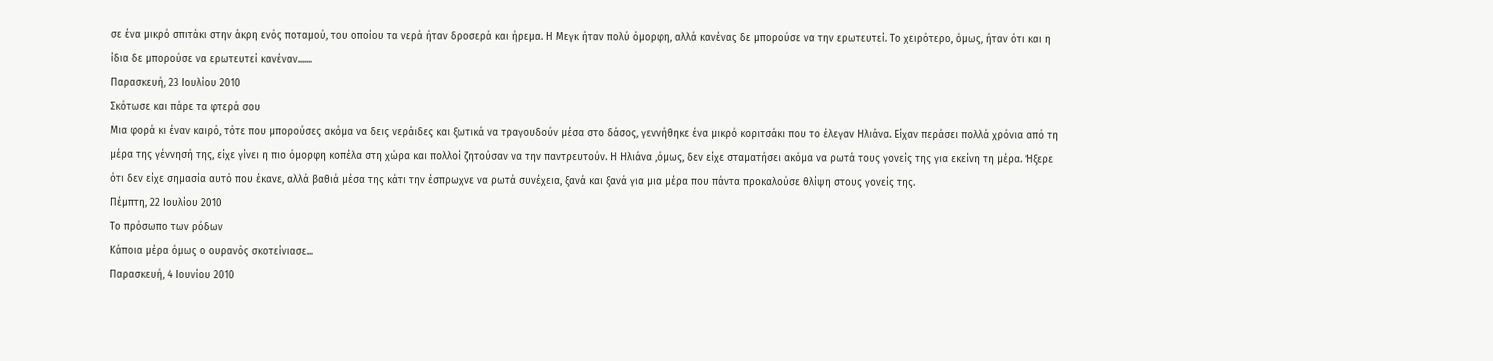σε ένα μικρό σπιτάκι στην άκρη ενός ποταμού, του οποίου τα νερά ήταν δροσερά και ήρεμα. Η Μεγκ ήταν πολύ όμορφη, αλλά κανένας δε μπορούσε να την ερωτευτεί. Το χειρότερο, όμως, ήταν ότι και η ίδια δε μπορούσε να ερωτευτεί κανέναν.......
Παρασκευή, 23 Ιουλίου 2010
Σκότωσε και πάρε τα φτερά σου
Μια φορά κι έναν καιρό, τότε που μπορούσες ακόμα να δεις νεράιδες και ξωτικά να τραγουδούν μέσα στο δάσος, γεννήθηκε ένα μικρό κοριτσάκι που το έλεγαν Ηλιάνα. Είχαν περάσει πολλά χρόνια από τη μέρα της γέννησή της, είχε γίνει η πιο όμορφη κοπέλα στη χώρα και πολλοί ζητούσαν να την παντρευτούν. Η Ηλιάνα ,όμως, δεν είχε σταματήσει ακόμα να ρωτά τους γονείς της για εκείνη τη μέρα. Ήξερε ότι δεν είχε σημασία αυτό που έκανε, αλλά βαθιά μέσα της κάτι την έσπρωχνε να ρωτά συνέχεια, ξανά και ξανά για μια μέρα που πάντα προκαλούσε θλίψη στους γονείς της.
Πέμπτη, 22 Ιουλίου 2010
Το πρόσωπο των ρόδων
Κάποια μέρα όμως ο ουρανός σκοτείνιασε...
Παρασκευή, 4 Ιουνίου 2010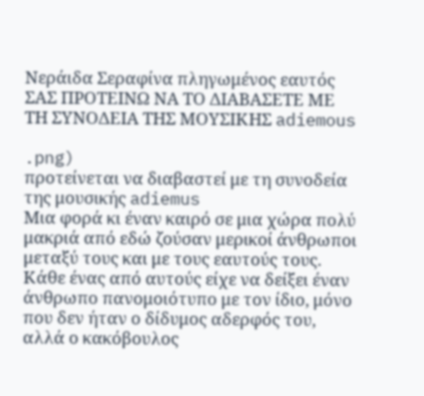Νεράιδα Σεραφίνα πληγωμένος εαυτός
ΣΑΣ ΠΡΟΤΕΙΝΩ ΝΑ ΤΟ ΔΙΑΒΑΣΕΤΕ ΜΕ ΤΗ ΣΥΝΟΔΕΙΑ ΤΗΣ ΜΟΥΣΙΚΗΣ adiemous

.png)
προτείνεται να διαβαστεί με τη συνοδεία της μουσικής adiemus
Μια φορά κι έναν καιρό σε μια χώρα πολύ μακριά από εδώ ζούσαν μερικοί άνθρωποι μεταξύ τους και με τους εαυτούς τους. Κάθε ένας από αυτούς είχε να δείξει έναν άνθρωπο πανομοιότυπο με τον ίδιο, μόνο που δεν ήταν ο δίδυμος αδερφός του, αλλά ο κακόβουλος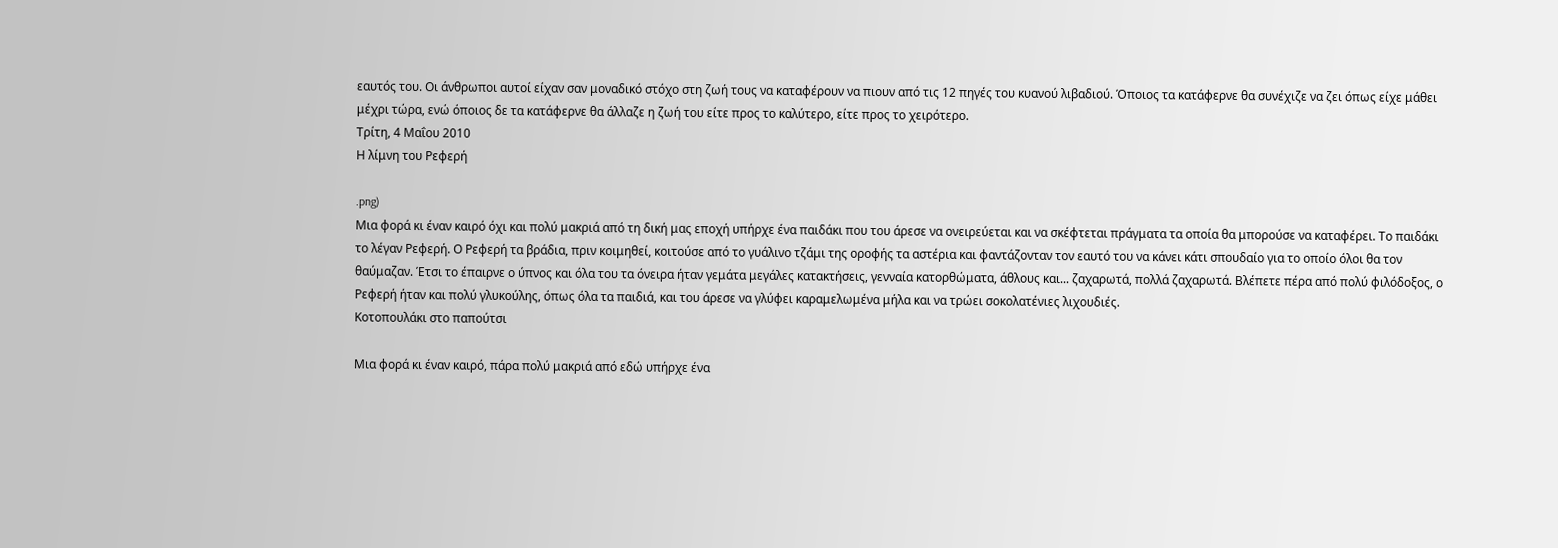εαυτός του. Οι άνθρωποι αυτοί είχαν σαν μοναδικό στόχο στη ζωή τους να καταφέρουν να πιουν από τις 12 πηγές του κυανού λιβαδιού. Όποιος τα κατάφερνε θα συνέχιζε να ζει όπως είχε μάθει μέχρι τώρα, ενώ όποιος δε τα κατάφερνε θα άλλαζε η ζωή του είτε προς το καλύτερο, είτε προς το χειρότερο.
Τρίτη, 4 Μαΐου 2010
Η λίμνη του Ρεφερή

.png)
Μια φορά κι έναν καιρό όχι και πολύ μακριά από τη δική μας εποχή υπήρχε ένα παιδάκι που του άρεσε να ονειρεύεται και να σκέφτεται πράγματα τα οποία θα μπορούσε να καταφέρει. Το παιδάκι το λέγαν Ρεφερή. Ο Ρεφερή τα βράδια, πριν κοιμηθεί, κοιτούσε από το γυάλινο τζάμι της οροφής τα αστέρια και φαντάζονταν τον εαυτό του να κάνει κάτι σπουδαίο για το οποίο όλοι θα τον θαύμαζαν. Έτσι το έπαιρνε ο ύπνος και όλα του τα όνειρα ήταν γεμάτα μεγάλες κατακτήσεις, γενναία κατορθώματα, άθλους και... ζαχαρωτά, πολλά ζαχαρωτά. Βλέπετε πέρα από πολύ φιλόδοξος, ο Ρεφερή ήταν και πολύ γλυκούλης, όπως όλα τα παιδιά, και του άρεσε να γλύφει καραμελωμένα μήλα και να τρώει σοκολατένιες λιχουδιές.
Κοτοπουλάκι στο παπούτσι

Μια φορά κι έναν καιρό, πάρα πολύ μακριά από εδώ υπήρχε ένα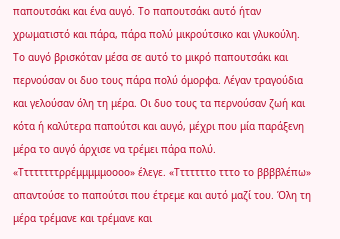παπουτσάκι και ένα αυγό. Το παπουτσάκι αυτό ήταν χρωματιστό και πάρα, πάρα πολύ μικρούτσικο και γλυκούλη. Το αυγό βρισκόταν μέσα σε αυτό το μικρό παπουτσάκι και περνούσαν οι δυο τους πάρα πολύ όμορφα. Λέγαν τραγούδια και γελούσαν όλη τη μέρα. Οι δυο τους τα περνούσαν ζωή και κότα ή καλύτερα παπούτσι και αυγό, μέχρι που μία παράξενη μέρα το αυγό άρχισε να τρέμει πάρα πολύ. «Ττττττττρρέμμμμμοοοο» έλεγε. «Τττττττο τττο το ββββλέπω» απαντούσε το παπούτσι που έτρεμε και αυτό μαζί του. Όλη τη μέρα τρέμανε και τρέμανε και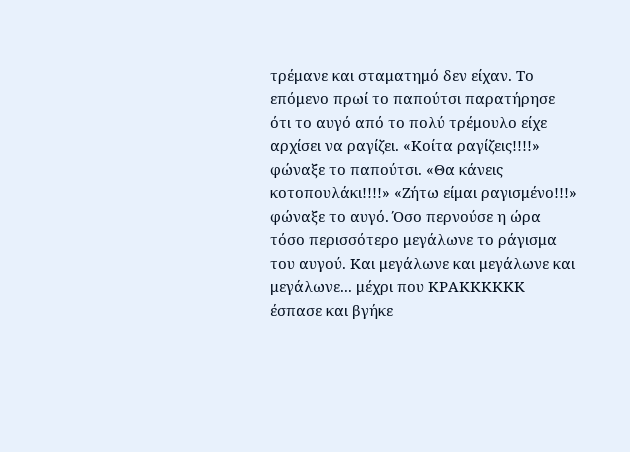τρέμανε και σταματημό δεν είχαν. Το επόμενο πρωί το παπούτσι παρατήρησε ότι το αυγό από το πολύ τρέμουλο είχε αρχίσει να ραγίζει. «Κοίτα ραγίζεις!!!!» φώναξε το παπούτσι. «Θα κάνεις κοτοπουλάκι!!!!» «Ζήτω είμαι ραγισμένο!!!» φώναξε το αυγό. Όσο περνούσε η ώρα τόσο περισσότερο μεγάλωνε το ράγισμα του αυγού. Και μεγάλωνε και μεγάλωνε και μεγάλωνε... μέχρι που ΚΡΑΚΚΚΚΚΚ έσπασε και βγήκε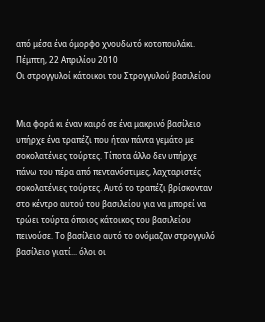από μέσα ένα όμορφο χνουδωτό κοτοπουλάκι.
Πέμπτη, 22 Απριλίου 2010
Οι στρογγυλοί κάτοικοι του Στρογγυλού βασιλείου


Μια φορά κι έναν καιρό σε ένα μακρινό βασίλειο υπήρχε ένα τραπέζι που ήταν πάντα γεμάτο με σοκολατένιες τούρτες. Τίποτα άλλο δεν υπήρχε πάνω του πέρα από πεντανόστιμες, λαχταριστές σοκολατένιες τούρτες. Αυτό το τραπέζι βρίσκονταν στο κέντρο αυτού του βασιλείου για να μπορεί να τρώει τούρτα όποιος κάτοικος του βασιλείου πεινούσε. Το βασίλειο αυτό το ονόμαζαν στρογγυλό βασίλειο γιατί... όλοι οι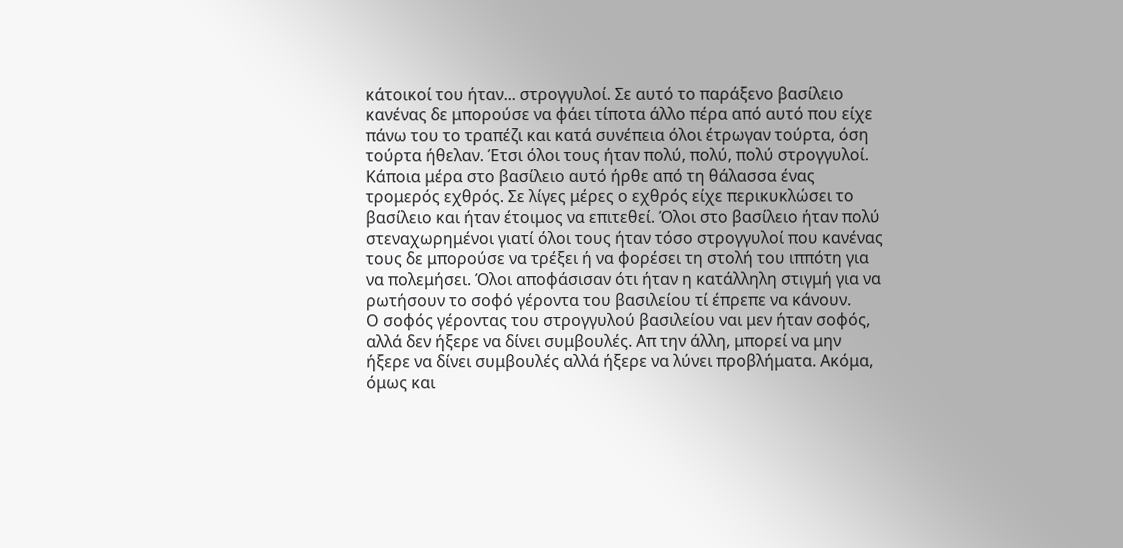κάτοικοί του ήταν... στρογγυλοί. Σε αυτό το παράξενο βασίλειο κανένας δε μπορούσε να φάει τίποτα άλλο πέρα από αυτό που είχε πάνω του το τραπέζι και κατά συνέπεια όλοι έτρωγαν τούρτα, όση τούρτα ήθελαν. Έτσι όλοι τους ήταν πολύ, πολύ, πολύ στρογγυλοί.
Κάποια μέρα στο βασίλειο αυτό ήρθε από τη θάλασσα ένας τρομερός εχθρός. Σε λίγες μέρες ο εχθρός είχε περικυκλώσει το βασίλειο και ήταν έτοιμος να επιτεθεί. Όλοι στο βασίλειο ήταν πολύ στεναχωρημένοι γιατί όλοι τους ήταν τόσο στρογγυλοί που κανένας τους δε μπορούσε να τρέξει ή να φορέσει τη στολή του ιππότη για να πολεμήσει. Όλοι αποφάσισαν ότι ήταν η κατάλληλη στιγμή για να ρωτήσουν το σοφό γέροντα του βασιλείου τί έπρεπε να κάνουν.
Ο σοφός γέροντας του στρογγυλού βασιλείου ναι μεν ήταν σοφός, αλλά δεν ήξερε να δίνει συμβουλές. Απ την άλλη, μπορεί να μην ήξερε να δίνει συμβουλές αλλά ήξερε να λύνει προβλήματα. Ακόμα, όμως και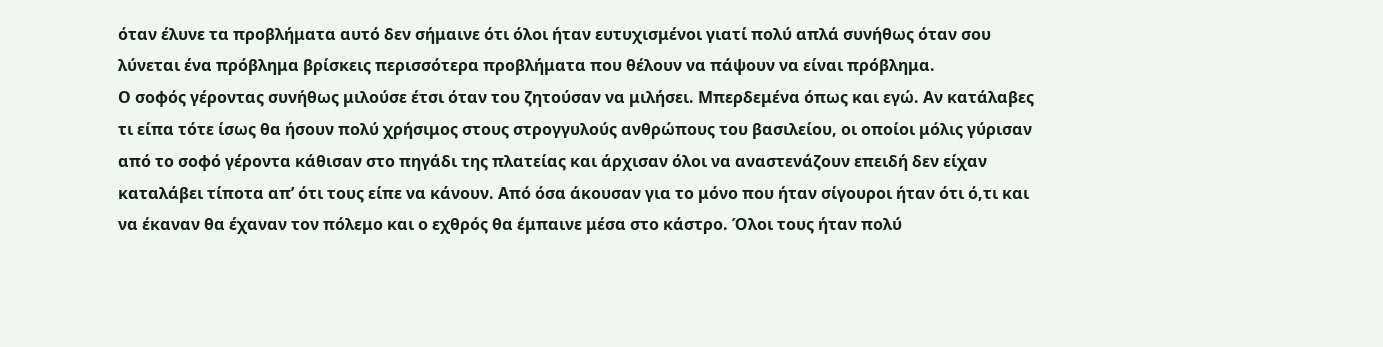όταν έλυνε τα προβλήματα αυτό δεν σήμαινε ότι όλοι ήταν ευτυχισμένοι γιατί πολύ απλά συνήθως όταν σου λύνεται ένα πρόβλημα βρίσκεις περισσότερα προβλήματα που θέλουν να πάψουν να είναι πρόβλημα.
Ο σοφός γέροντας συνήθως μιλούσε έτσι όταν του ζητούσαν να μιλήσει. Μπερδεμένα όπως και εγώ. Αν κατάλαβες τι είπα τότε ίσως θα ήσουν πολύ χρήσιμος στους στρογγυλούς ανθρώπους του βασιλείου, οι οποίοι μόλις γύρισαν από το σοφό γέροντα κάθισαν στο πηγάδι της πλατείας και άρχισαν όλοι να αναστενάζουν επειδή δεν είχαν καταλάβει τίποτα απ’ ότι τους είπε να κάνουν. Από όσα άκουσαν για το μόνο που ήταν σίγουροι ήταν ότι ό,τι και να έκαναν θα έχαναν τον πόλεμο και ο εχθρός θα έμπαινε μέσα στο κάστρο. Όλοι τους ήταν πολύ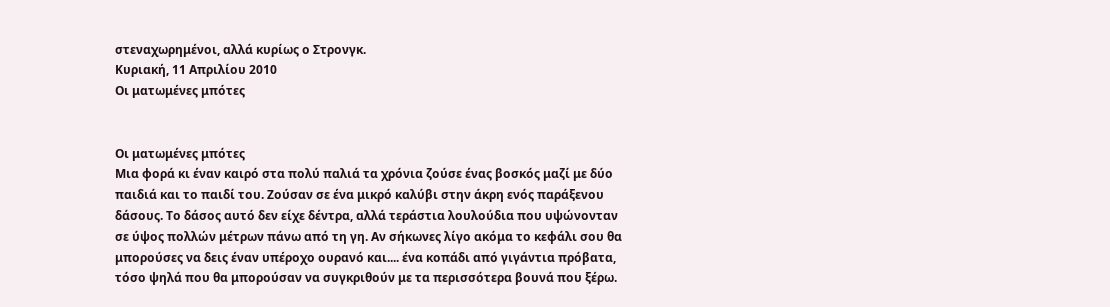στεναχωρημένοι, αλλά κυρίως ο Στρονγκ.
Κυριακή, 11 Απριλίου 2010
Οι ματωμένες μπότες


Οι ματωμένες μπότες
Μια φορά κι έναν καιρό στα πολύ παλιά τα χρόνια ζούσε ένας βοσκός μαζί με δύο παιδιά και το παιδί του. Ζούσαν σε ένα μικρό καλύβι στην άκρη ενός παράξενου δάσους. Το δάσος αυτό δεν είχε δέντρα, αλλά τεράστια λουλούδια που υψώνονταν σε ύψος πολλών μέτρων πάνω από τη γη. Αν σήκωνες λίγο ακόμα το κεφάλι σου θα μπορούσες να δεις έναν υπέροχο ουρανό και.... ένα κοπάδι από γιγάντια πρόβατα, τόσο ψηλά που θα μπορούσαν να συγκριθούν με τα περισσότερα βουνά που ξέρω.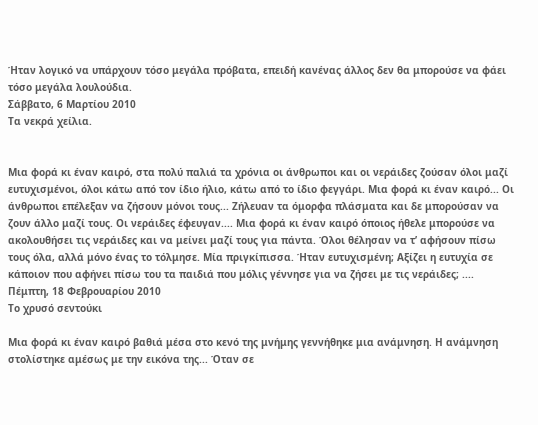Ήταν λογικό να υπάρχουν τόσο μεγάλα πρόβατα, επειδή κανένας άλλος δεν θα μπορούσε να φάει τόσο μεγάλα λουλούδια.
Σάββατο, 6 Μαρτίου 2010
Τα νεκρά χείλια.


Μια φορά κι έναν καιρό, στα πολύ παλιά τα χρόνια οι άνθρωποι και οι νεράιδες ζούσαν όλοι μαζί ευτυχισμένοι, όλοι κάτω από τον ίδιο ήλιο, κάτω από το ίδιο φεγγάρι. Μια φορά κι έναν καιρό... Οι άνθρωποι επέλεξαν να ζήσουν μόνοι τους... Ζήλευαν τα όμορφα πλάσματα και δε μπορούσαν να ζουν άλλο μαζί τους. Οι νεράιδες έφευγαν.... Μια φορά κι έναν καιρό όποιος ήθελε μπορούσε να ακολουθήσει τις νεράιδες και να μείνει μαζί τους για πάντα. Όλοι θέλησαν να τ’ αφήσουν πίσω τους όλα, αλλά μόνο ένας το τόλμησε. Μία πριγκίπισσα. Ήταν ευτυχισμένη; Αξίζει η ευτυχία σε κάποιον που αφήνει πίσω του τα παιδιά που μόλις γέννησε για να ζήσει με τις νεράιδες; ....
Πέμπτη, 18 Φεβρουαρίου 2010
Το χρυσό σεντούκι

Μια φορά κι έναν καιρό βαθιά μέσα στο κενό της μνήμης γεννήθηκε μια ανάμνηση. Η ανάμνηση στολίστηκε αμέσως με την εικόνα της... Όταν σε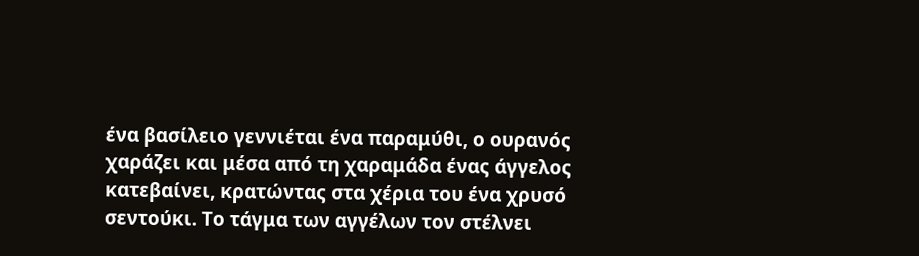ένα βασίλειο γεννιέται ένα παραμύθι, ο ουρανός χαράζει και μέσα από τη χαραμάδα ένας άγγελος κατεβαίνει, κρατώντας στα χέρια του ένα χρυσό σεντούκι. Το τάγμα των αγγέλων τον στέλνει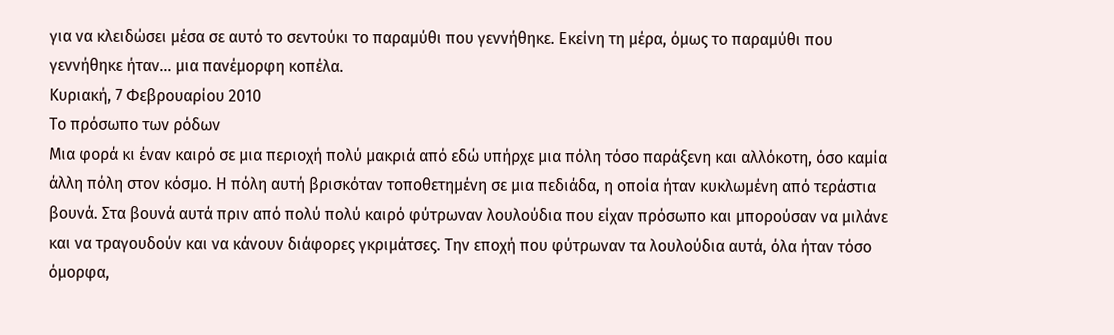για να κλειδώσει μέσα σε αυτό το σεντούκι το παραμύθι που γεννήθηκε. Εκείνη τη μέρα, όμως το παραμύθι που γεννήθηκε ήταν... μια πανέμορφη κοπέλα.
Κυριακή, 7 Φεβρουαρίου 2010
Το πρόσωπο των ρόδων
Μια φορά κι έναν καιρό σε μια περιοχή πολύ μακριά από εδώ υπήρχε μια πόλη τόσο παράξενη και αλλόκοτη, όσο καμία άλλη πόλη στον κόσμο. Η πόλη αυτή βρισκόταν τοποθετημένη σε μια πεδιάδα, η οποία ήταν κυκλωμένη από τεράστια βουνά. Στα βουνά αυτά πριν από πολύ πολύ καιρό φύτρωναν λουλούδια που είχαν πρόσωπο και μπορούσαν να μιλάνε και να τραγουδούν και να κάνουν διάφορες γκριμάτσες. Την εποχή που φύτρωναν τα λουλούδια αυτά, όλα ήταν τόσο όμορφα,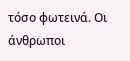τόσο φωτεινά. Οι άνθρωποι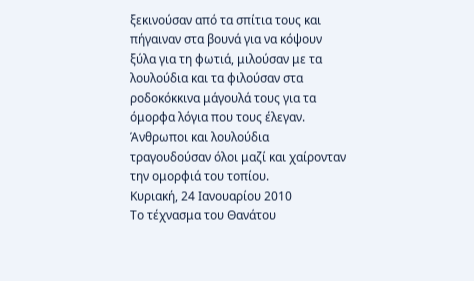ξεκινούσαν από τα σπίτια τους και πήγαιναν στα βουνά για να κόψουν ξύλα για τη φωτιά, μιλούσαν με τα λουλούδια και τα φιλούσαν στα ροδοκόκκινα μάγουλά τους για τα όμορφα λόγια που τους έλεγαν. Άνθρωποι και λουλούδια τραγουδούσαν όλοι μαζί και χαίρονταν την ομορφιά του τοπίου.
Κυριακή, 24 Ιανουαρίου 2010
Το τέχνασμα του Θανάτου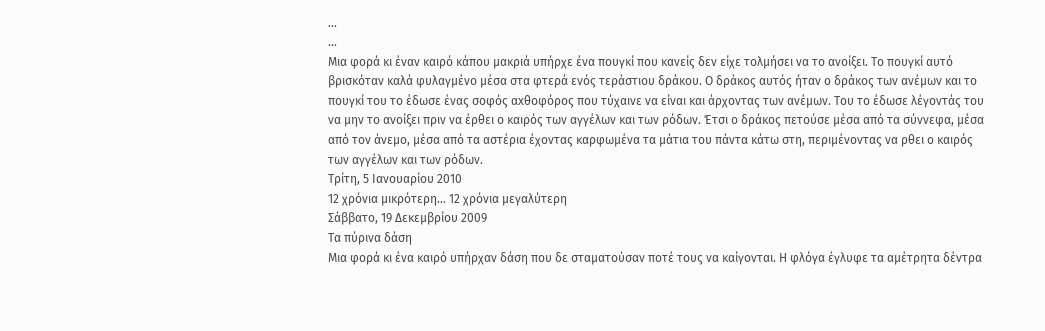...
...
Μια φορά κι έναν καιρό κάπου μακριά υπήρχε ένα πουγκί που κανείς δεν είχε τολμήσει να το ανοίξει. Το πουγκί αυτό βρισκόταν καλά φυλαγμένο μέσα στα φτερά ενός τεράστιου δράκου. Ο δράκος αυτός ήταν ο δράκος των ανέμων και το πουγκί του το έδωσε ένας σοφός αxθοφόρος που τύχαινε να είναι και άρχοντας των ανέμων. Του το έδωσε λέγοντάς του να μην το ανοίξει πριν να έρθει ο καιρός των αγγέλων και των ρόδων. Έτσι ο δράκος πετούσε μέσα από τα σύννεφα, μέσα από τον άνεμο, μέσα από τα αστέρια έχοντας καρφωμένα τα μάτια του πάντα κάτω στη, περιμένοντας να ρθει ο καιρός των αγγέλων και των ρόδων.
Τρίτη, 5 Ιανουαρίου 2010
12 χρόνια μικρότερη... 12 χρόνια μεγαλύτερη
Σάββατο, 19 Δεκεμβρίου 2009
Τα πύρινα δάση
Μια φορά κι ένα καιρό υπήρχαν δάση που δε σταματούσαν ποτέ τους να καίγονται. Η φλόγα έγλυφε τα αμέτρητα δέντρα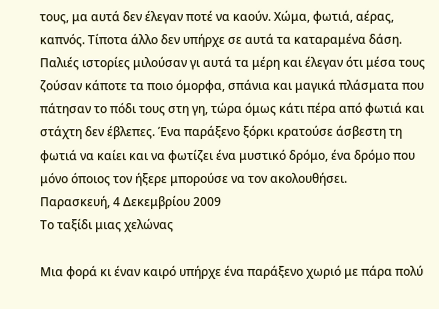τους, μα αυτά δεν έλεγαν ποτέ να καούν. Χώμα, φωτιά, αέρας, καπνός. Τίποτα άλλο δεν υπήρχε σε αυτά τα καταραμένα δάση. Παλιές ιστορίες μιλούσαν γι αυτά τα μέρη και έλεγαν ότι μέσα τους ζούσαν κάποτε τα ποιο όμορφα, σπάνια και μαγικά πλάσματα που πάτησαν το πόδι τους στη γη, τώρα όμως κάτι πέρα από φωτιά και στάχτη δεν έβλεπες. Ένα παράξενο ξόρκι κρατούσε άσβεστη τη φωτιά να καίει και να φωτίζει ένα μυστικό δρόμο, ένα δρόμο που μόνο όποιος τον ήξερε μπορούσε να τον ακολουθήσει.
Παρασκευή, 4 Δεκεμβρίου 2009
Το ταξίδι μιας χελώνας

Μια φορά κι έναν καιρό υπήρχε ένα παράξενο χωριό με πάρα πολύ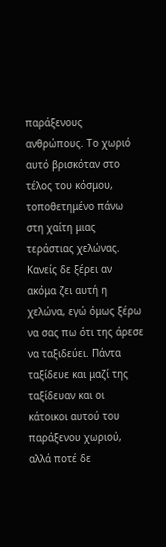παράξενους ανθρώπους. Το χωριό αυτό βρισκόταν στο τέλος του κόσμου, τοποθετημένο πάνω στη χαίτη μιας τεράστιας χελώνας. Κανείς δε ξέρει αν ακόμα ζει αυτή η χελώνα, εγώ όμως ξέρω να σας πω ότι της άρεσε να ταξιδεύει. Πάντα ταξίδευε και μαζί της ταξίδευαν και οι κάτοικοι αυτού του παράξενου χωριού, αλλά ποτέ δε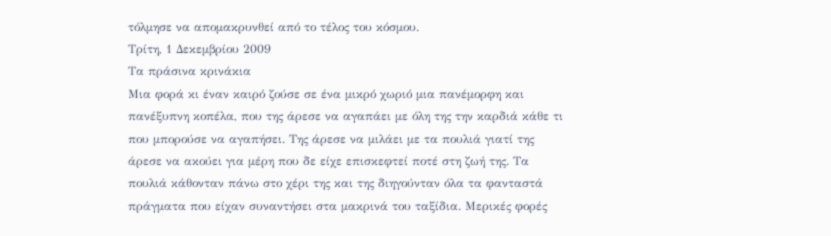τόλμησε να απομακρυνθεί από το τέλος του κόσμου.
Τρίτη, 1 Δεκεμβρίου 2009
Τα πράσινα κρινάκια
Μια φορά κι έναν καιρό ζούσε σε ένα μικρό χωριό μια πανέμορφη και πανέξυπνη κοπέλα, που της άρεσε να αγαπάει με όλη της την καρδιά κάθε τι που μπορούσε να αγαπήσει. Της άρεσε να μιλάει με τα πουλιά γιατί της άρεσε να ακούει για μέρη που δε είχε επισκεφτεί ποτέ στη ζωή της. Τα πουλιά κάθονταν πάνω στο χέρι της και της διηγούνταν όλα τα φανταστά πράγματα που είχαν συναντήσει στα μακρινά του ταξίδια. Μερικές φορές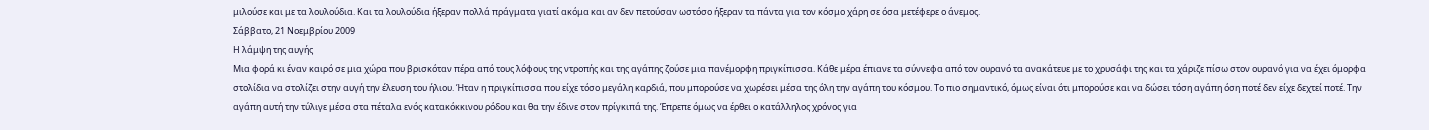μιλούσε και με τα λουλούδια. Και τα λουλούδια ήξεραν πολλά πράγματα γιατί ακόμα και αν δεν πετούσαν ωστόσο ήξεραν τα πάντα για τον κόσμο χάρη σε όσα μετέφερε ο άνεμος.
Σάββατο, 21 Νοεμβρίου 2009
Η λάμψη της αυγής
Μια φορά κι έναν καιρό σε μια χώρα που βρισκόταν πέρα από τους λόφους της ντροπής και της αγάπης ζούσε μια πανέμορφη πριγκίπισσα. Κάθε μέρα έπιανε τα σύννεφα από τον ουρανό τα ανακάτευε με το χρυσάφι της και τα χάριζε πίσω στον ουρανό για να έχει όμορφα στολίδια να στολίζει στην αυγή την έλευση του ήλιου. Ήταν η πριγκίπισσα που είχε τόσο μεγάλη καρδιά, που μπορούσε να χωρέσει μέσα της όλη την αγάπη του κόσμου. Το πιο σημαντικό, όμως είναι ότι μπορούσε και να δώσει τόση αγάπη όση ποτέ δεν είχε δεχτεί ποτέ. Την αγάπη αυτή την τύλιγε μέσα στα πέταλα ενός κατακόκκινου ρόδου και θα την έδινε στον πρίγκιπά της. Έπρεπε όμως να έρθει ο κατάλληλος χρόνος για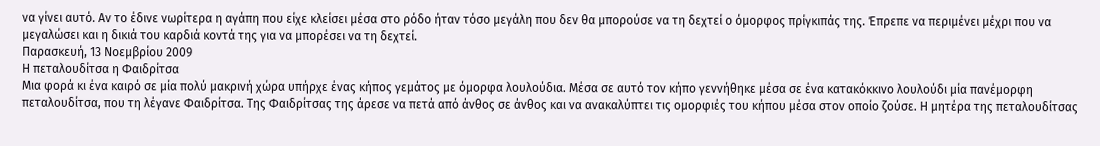να γίνει αυτό. Αν το έδινε νωρίτερα η αγάπη που είχε κλείσει μέσα στο ρόδο ήταν τόσο μεγάλη που δεν θα μπορούσε να τη δεχτεί ο όμορφος πρίγκιπάς της. Έπρεπε να περιμένει μέχρι που να μεγαλώσει και η δικιά του καρδιά κοντά της για να μπορέσει να τη δεχτεί.
Παρασκευή, 13 Νοεμβρίου 2009
Η πεταλουδίτσα η Φαιδρίτσα
Μια φορά κι ένα καιρό σε μία πολύ μακρινή χώρα υπήρχε ένας κήπος γεμάτος με όμορφα λουλούδια. Μέσα σε αυτό τον κήπο γεννήθηκε μέσα σε ένα κατακόκκινο λουλούδι μία πανέμορφη πεταλουδίτσα, που τη λέγανε Φαιδρίτσα. Της Φαιδρίτσας της άρεσε να πετά από άνθος σε άνθος και να ανακαλύπτει τις ομορφιές του κήπου μέσα στον οποίο ζούσε. Η μητέρα της πεταλουδίτσας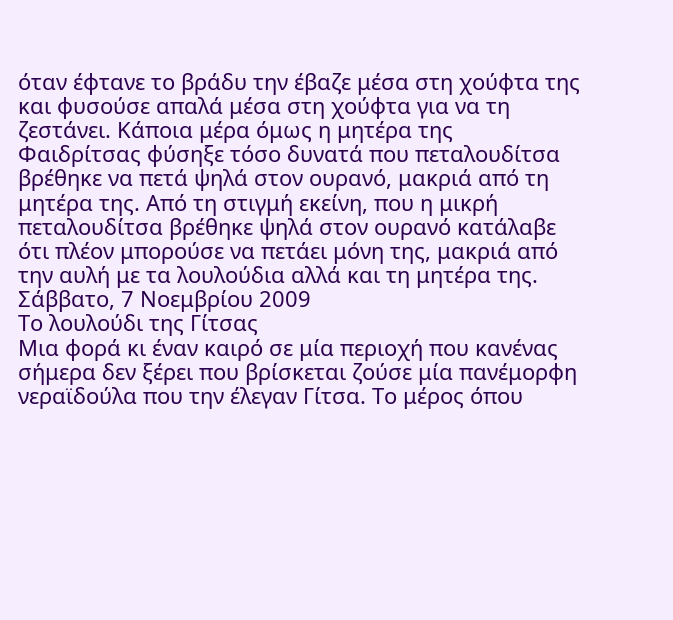όταν έφτανε το βράδυ την έβαζε μέσα στη χούφτα της και φυσούσε απαλά μέσα στη χούφτα για να τη ζεστάνει. Κάποια μέρα όμως η μητέρα της Φαιδρίτσας φύσηξε τόσο δυνατά που πεταλουδίτσα βρέθηκε να πετά ψηλά στον ουρανό, μακριά από τη μητέρα της. Από τη στιγμή εκείνη, που η μικρή πεταλουδίτσα βρέθηκε ψηλά στον ουρανό κατάλαβε ότι πλέον μπορούσε να πετάει μόνη της, μακριά από την αυλή με τα λουλούδια αλλά και τη μητέρα της.
Σάββατο, 7 Νοεμβρίου 2009
Το λουλούδι της Γίτσας
Μια φορά κι έναν καιρό σε μία περιοχή που κανένας σήμερα δεν ξέρει που βρίσκεται ζούσε μία πανέμορφη νεραϊδούλα που την έλεγαν Γίτσα. Το μέρος όπου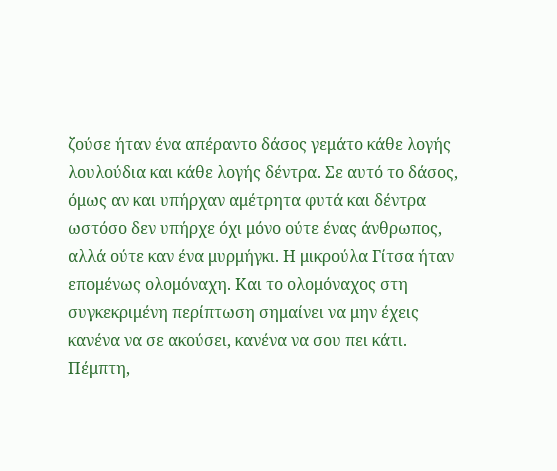ζούσε ήταν ένα απέραντο δάσος γεμάτο κάθε λογής λουλούδια και κάθε λογής δέντρα. Σε αυτό το δάσος, όμως αν και υπήρχαν αμέτρητα φυτά και δέντρα ωστόσο δεν υπήρχε όχι μόνο ούτε ένας άνθρωπος, αλλά ούτε καν ένα μυρμήγκι. Η μικρούλα Γίτσα ήταν επομένως ολομόναχη. Και το ολομόναχος στη συγκεκριμένη περίπτωση σημαίνει να μην έχεις κανένα να σε ακούσει, κανένα να σου πει κάτι.
Πέμπτη,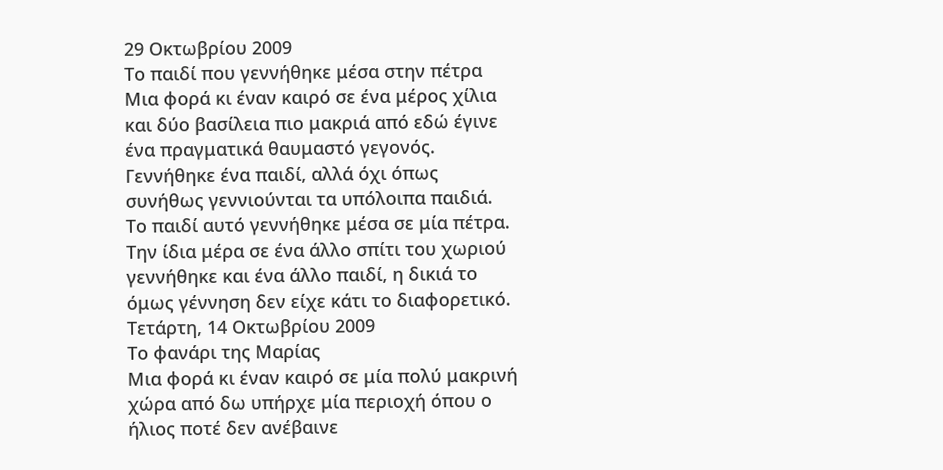29 Οκτωβρίου 2009
Το παιδί που γεννήθηκε μέσα στην πέτρα
Μια φορά κι έναν καιρό σε ένα μέρος χίλια και δύο βασίλεια πιο μακριά από εδώ έγινε ένα πραγματικά θαυμαστό γεγονός. Γεννήθηκε ένα παιδί, αλλά όχι όπως συνήθως γεννιούνται τα υπόλοιπα παιδιά. Το παιδί αυτό γεννήθηκε μέσα σε μία πέτρα. Την ίδια μέρα σε ένα άλλο σπίτι του χωριού γεννήθηκε και ένα άλλο παιδί, η δικιά το όμως γέννηση δεν είχε κάτι το διαφορετικό.
Τετάρτη, 14 Οκτωβρίου 2009
Το φανάρι της Μαρίας
Μια φορά κι έναν καιρό σε μία πολύ μακρινή χώρα από δω υπήρχε μία περιοχή όπου ο ήλιος ποτέ δεν ανέβαινε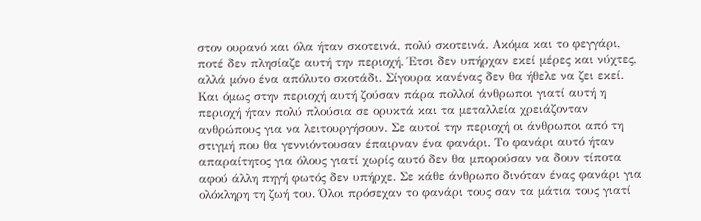στον ουρανό και όλα ήταν σκοτεινά, πολύ σκοτεινά. Ακόμα και το φεγγάρι, ποτέ δεν πλησίαζε αυτή την περιοχή. Έτσι δεν υπήρχαν εκεί μέρες και νύχτες, αλλά μόνο ένα απόλυτο σκοτάδι. Σίγουρα κανένας δεν θα ήθελε να ζει εκεί. Και όμως στην περιοχή αυτή ζούσαν πάρα πολλοί άνθρωποι γιατί αυτή η περιοχή ήταν πολύ πλούσια σε ορυκτά και τα μεταλλεία χρειάζονταν ανθρώπους για να λειτουργήσουν. Σε αυτοί την περιοχή οι άνθρωποι από τη στιγμή που θα γεννιόντουσαν έπαιρναν ένα φανάρι. Το φανάρι αυτό ήταν απαραίτητος για όλους γιατί χωρίς αυτό δεν θα μπορούσαν να δουν τίποτα αφού άλλη πηγή φωτός δεν υπήρχε. Σε κάθε άνθρωπο δινόταν ένας φανάρι για ολόκληρη τη ζωή του. Όλοι πρόσεχαν το φανάρι τους σαν τα μάτια τους γιατί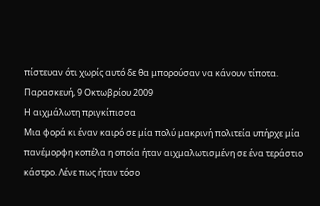πίστευαν ότι χωρίς αυτό δε θα μπορούσαν να κάνουν τίποτα.
Παρασκευή, 9 Οκτωβρίου 2009
Η αιχμάλωτη πριγκίπισσα
Μια φορά κι έναν καιρό σε μία πολύ μακρινή πολιτεία υπήρχε μία πανέμορφη κοπέλα η οποία ήταν αιχμαλωτισμένη σε ένα τεράστιο κάστρο. Λένε πως ήταν τόσο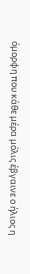όμορφη που κάθε μέρα μόλις έβγαινε ο ήλιος η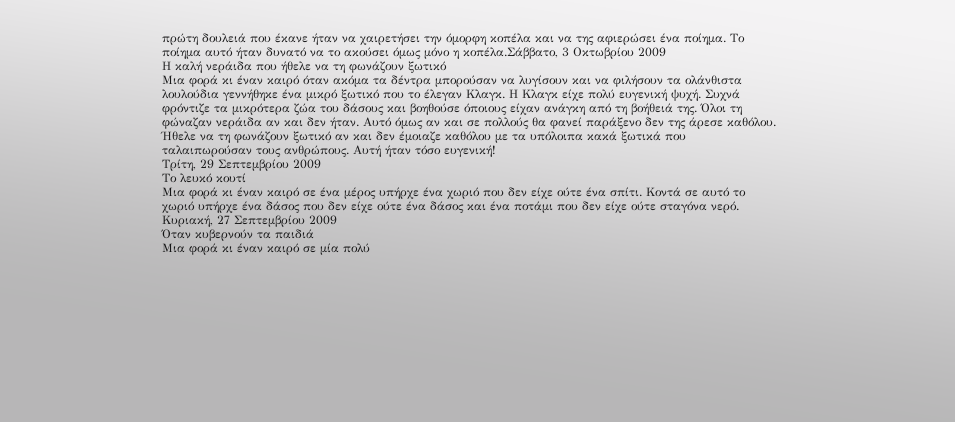πρώτη δουλειά που έκανε ήταν να χαιρετήσει την όμορφη κοπέλα και να της αφιερώσει ένα ποίημα. Το ποίημα αυτό ήταν δυνατό να το ακούσει όμως μόνο η κοπέλα.Σάββατο, 3 Οκτωβρίου 2009
Η καλή νεράιδα που ήθελε να τη φωνάζουν ξωτικό
Μια φορά κι έναν καιρό όταν ακόμα τα δέντρα μπορούσαν να λυγίσουν και να φιλήσουν τα ολάνθιστα λουλούδια γεννήθηκε ένα μικρό ξωτικό που το έλεγαν Κλαγκ. Η Κλαγκ είχε πολύ ευγενική ψυχή. Συχνά φρόντιζε τα μικρότερα ζώα του δάσους και βοηθούσε όποιους είχαν ανάγκη από τη βοήθειά της. Όλοι τη φώναζαν νεράιδα αν και δεν ήταν. Αυτό όμως αν και σε πολλούς θα φανεί παράξενο δεν της άρεσε καθόλου. Ήθελε να τη φωνάζουν ξωτικό αν και δεν έμοιαζε καθόλου με τα υπόλοιπα κακά ξωτικά που ταλαιπωρούσαν τους ανθρώπους. Αυτή ήταν τόσο ευγενική!
Τρίτη, 29 Σεπτεμβρίου 2009
Το λευκό κουτί
Μια φορά κι έναν καιρό σε ένα μέρος υπήρχε ένα χωριό που δεν είχε ούτε ένα σπίτι. Κοντά σε αυτό το χωριό υπήρχε ένα δάσος που δεν είχε ούτε ένα δάσος και ένα ποτάμι που δεν είχε ούτε σταγόνα νερό.
Κυριακή, 27 Σεπτεμβρίου 2009
Όταν κυβερνούν τα παιδιά
Μια φορά κι έναν καιρό σε μία πολύ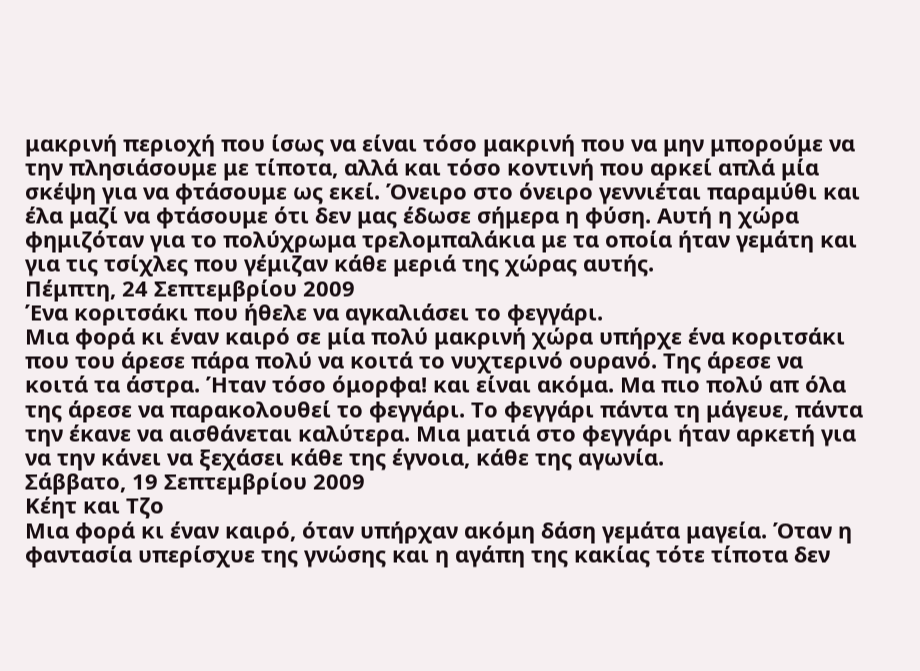μακρινή περιοχή που ίσως να είναι τόσο μακρινή που να μην μπορούμε να την πλησιάσουμε με τίποτα, αλλά και τόσο κοντινή που αρκεί απλά μία σκέψη για να φτάσουμε ως εκεί. Όνειρο στο όνειρο γεννιέται παραμύθι και έλα μαζί να φτάσουμε ότι δεν μας έδωσε σήμερα η φύση. Αυτή η χώρα φημιζόταν για το πολύχρωμα τρελομπαλάκια με τα οποία ήταν γεμάτη και για τις τσίχλες που γέμιζαν κάθε μεριά της χώρας αυτής.
Πέμπτη, 24 Σεπτεμβρίου 2009
Ένα κοριτσάκι που ήθελε να αγκαλιάσει το φεγγάρι.
Μια φορά κι έναν καιρό σε μία πολύ μακρινή χώρα υπήρχε ένα κοριτσάκι που του άρεσε πάρα πολύ να κοιτά το νυχτερινό ουρανό. Της άρεσε να κοιτά τα άστρα. Ήταν τόσο όμορφα! και είναι ακόμα. Μα πιο πολύ απ όλα της άρεσε να παρακολουθεί το φεγγάρι. Το φεγγάρι πάντα τη μάγευε, πάντα την έκανε να αισθάνεται καλύτερα. Μια ματιά στο φεγγάρι ήταν αρκετή για να την κάνει να ξεχάσει κάθε της έγνοια, κάθε της αγωνία.
Σάββατο, 19 Σεπτεμβρίου 2009
Κέητ και Τζο
Μια φορά κι έναν καιρό, όταν υπήρχαν ακόμη δάση γεμάτα μαγεία. Όταν η φαντασία υπερίσχυε της γνώσης και η αγάπη της κακίας τότε τίποτα δεν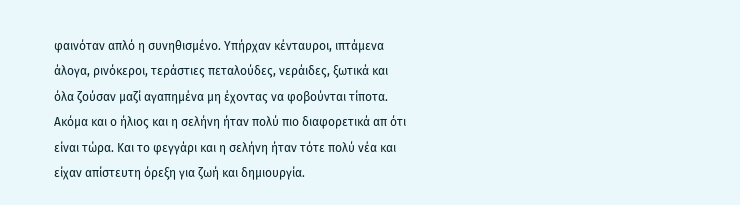φαινόταν απλό η συνηθισμένο. Υπήρχαν κένταυροι, ιπτάμενα άλογα, ρινόκεροι, τεράστιες πεταλούδες, νεράιδες, ξωτικά και όλα ζούσαν μαζί αγαπημένα μη έχοντας να φοβούνται τίποτα. Ακόμα και ο ήλιος και η σελήνη ήταν πολύ πιο διαφορετικά απ ότι είναι τώρα. Και το φεγγάρι και η σελήνη ήταν τότε πολύ νέα και είχαν απίστευτη όρεξη για ζωή και δημιουργία.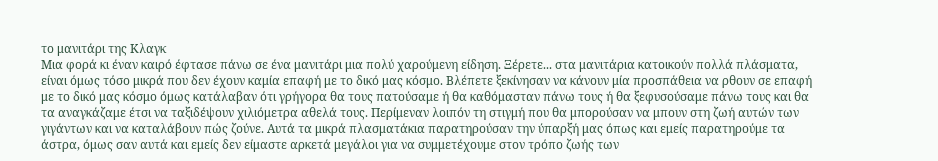το μανιτάρι της Κλαγκ
Μια φορά κι έναν καιρό έφτασε πάνω σε ένα μανιτάρι μια πολύ χαρούμενη είδηση. Ξέρετε... στα μανιτάρια κατοικούν πολλά πλάσματα, είναι όμως τόσο μικρά που δεν έχουν καμία επαφή με το δικό μας κόσμο. Βλέπετε ξεκίνησαν να κάνουν μία προσπάθεια να ρθουν σε επαφή με το δικό μας κόσμο όμως κατάλαβαν ότι γρήγορα θα τους πατούσαμε ή θα καθόμασταν πάνω τους ή θα ξεφυσούσαμε πάνω τους και θα τα αναγκάζαμε έτσι να ταξιδέψουν χιλιόμετρα αθελά τους. Περίμεναν λοιπόν τη στιγμή που θα μπορούσαν να μπουν στη ζωή αυτών των γιγάντων και να καταλάβουν πώς ζούνε. Αυτά τα μικρά πλασματάκια παρατηρούσαν την ύπαρξή μας όπως και εμείς παρατηρούμε τα άστρα, όμως σαν αυτά και εμείς δεν είμαστε αρκετά μεγάλοι για να συμμετέχουμε στον τρόπο ζωής των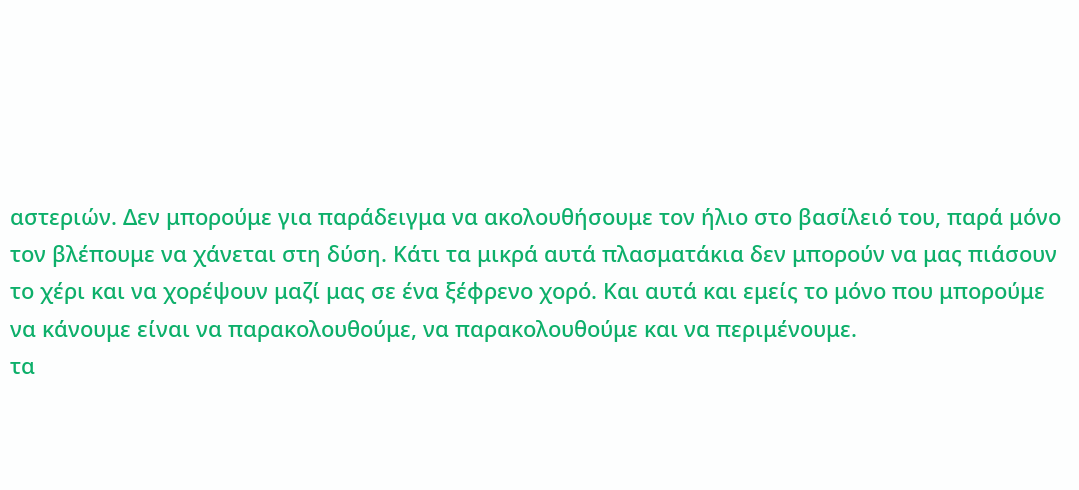αστεριών. Δεν μπορούμε για παράδειγμα να ακολουθήσουμε τον ήλιο στο βασίλειό του, παρά μόνο τον βλέπουμε να χάνεται στη δύση. Κάτι τα μικρά αυτά πλασματάκια δεν μπορούν να μας πιάσουν το χέρι και να χορέψουν μαζί μας σε ένα ξέφρενο χορό. Και αυτά και εμείς το μόνο που μπορούμε να κάνουμε είναι να παρακολουθούμε, να παρακολουθούμε και να περιμένουμε.
τα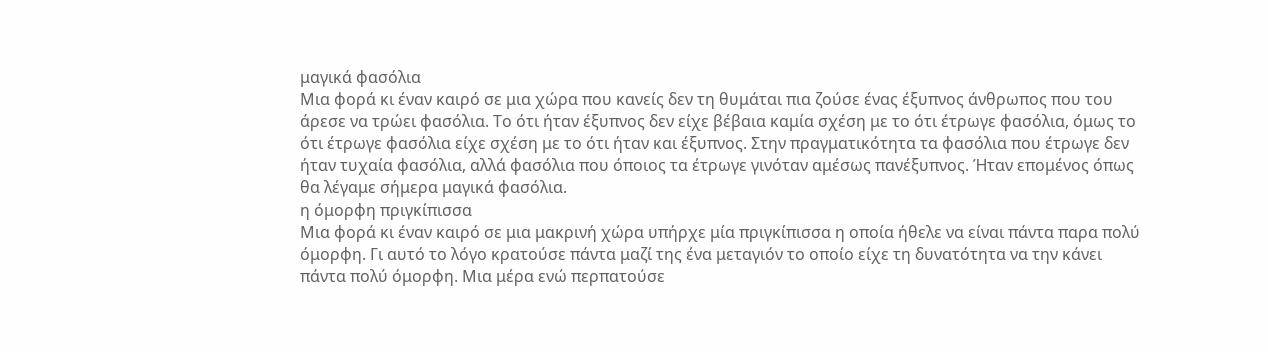μαγικά φασόλια
Μια φορά κι έναν καιρό σε μια χώρα που κανείς δεν τη θυμάται πια ζούσε ένας έξυπνος άνθρωπος που του άρεσε να τρώει φασόλια. Το ότι ήταν έξυπνος δεν είχε βέβαια καμία σχέση με το ότι έτρωγε φασόλια, όμως το ότι έτρωγε φασόλια είχε σχέση με το ότι ήταν και έξυπνος. Στην πραγματικότητα τα φασόλια που έτρωγε δεν ήταν τυχαία φασόλια, αλλά φασόλια που όποιος τα έτρωγε γινόταν αμέσως πανέξυπνος. Ήταν επομένος όπως θα λέγαμε σήμερα μαγικά φασόλια.
η όμορφη πριγκίπισσα
Μια φορά κι έναν καιρό σε μια μακρινή χώρα υπήρχε μία πριγκίπισσα η οποία ήθελε να είναι πάντα παρα πολύ όμορφη. Γι αυτό το λόγο κρατούσε πάντα μαζί της ένα μεταγιόν το οποίο είχε τη δυνατότητα να την κάνει πάντα πολύ όμορφη. Μια μέρα ενώ περπατούσε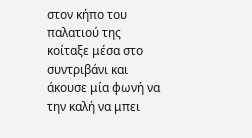στον κήπο του παλατιού της κοίταξε μέσα στο συντριβάνι και άκουσε μία φωνή να την καλή να μπει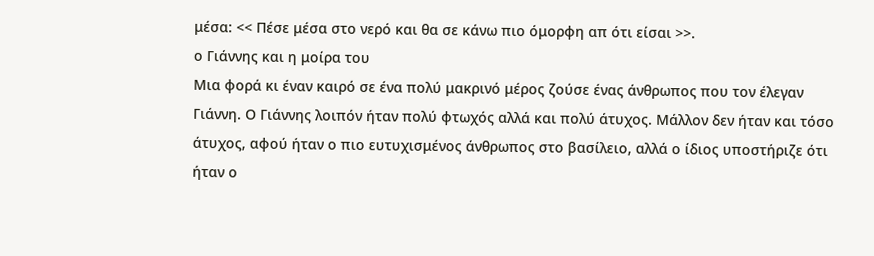μέσα: << Πέσε μέσα στο νερό και θα σε κάνω πιο όμορφη απ ότι είσαι >>.
ο Γιάννης και η μοίρα του
Μια φορά κι έναν καιρό σε ένα πολύ μακρινό μέρος ζούσε ένας άνθρωπος που τον έλεγαν Γιάννη. Ο Γιάννης λοιπόν ήταν πολύ φτωχός αλλά και πολύ άτυχος. Μάλλον δεν ήταν και τόσο άτυχος, αφού ήταν ο πιο ευτυχισμένος άνθρωπος στο βασίλειο, αλλά ο ίδιος υποστήριζε ότι ήταν ο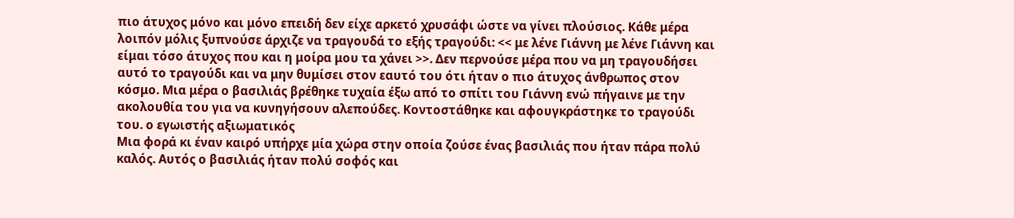πιο άτυχος μόνο και μόνο επειδή δεν είχε αρκετό χρυσάφι ώστε να γίνει πλούσιος. Κάθε μέρα λοιπόν μόλις ξυπνούσε άρχιζε να τραγουδά το εξής τραγούδι: << με λένε Γιάννη με λένε Γιάννη και είμαι τόσο άτυχος που και η μοίρα μου τα χάνει >>. Δεν περνούσε μέρα που να μη τραγουδήσει αυτό το τραγούδι και να μην θυμίσει στον εαυτό του ότι ήταν ο πιο άτυχος άνθρωπος στον κόσμο. Μια μέρα ο βασιλιάς βρέθηκε τυχαία έξω από το σπίτι του Γιάννη ενώ πήγαινε με την ακολουθία του για να κυνηγήσουν αλεπούδες. Κοντοστάθηκε και αφουγκράστηκε το τραγούδι του. ο εγωιστής αξιωματικός
Μια φορά κι έναν καιρό υπήρχε μία χώρα στην οποία ζούσε ένας βασιλιάς που ήταν πάρα πολύ καλός. Αυτός ο βασιλιάς ήταν πολύ σοφός και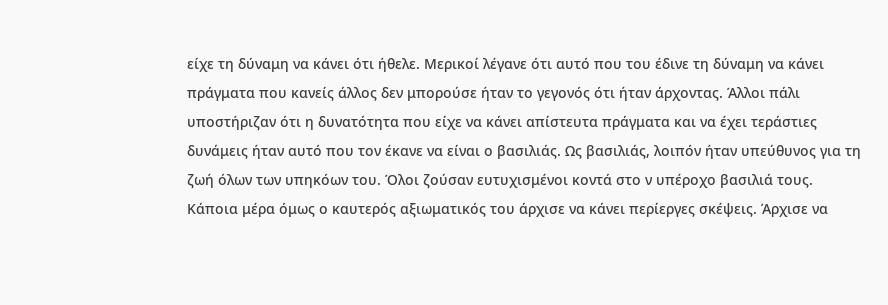είχε τη δύναμη να κάνει ότι ήθελε. Μερικοί λέγανε ότι αυτό που του έδινε τη δύναμη να κάνει πράγματα που κανείς άλλος δεν μπορούσε ήταν το γεγονός ότι ήταν άρχοντας. Άλλοι πάλι υποστήριζαν ότι η δυνατότητα που είχε να κάνει απίστευτα πράγματα και να έχει τεράστιες δυνάμεις ήταν αυτό που τον έκανε να είναι ο βασιλιάς. Ως βασιλιάς, λοιπόν ήταν υπεύθυνος για τη ζωή όλων των υπηκόων του. Όλοι ζούσαν ευτυχισμένοι κοντά στο ν υπέροχο βασιλιά τους. Κάποια μέρα όμως ο καυτερός αξιωματικός του άρχισε να κάνει περίεργες σκέψεις. Άρχισε να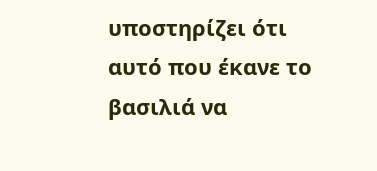υποστηρίζει ότι αυτό που έκανε το βασιλιά να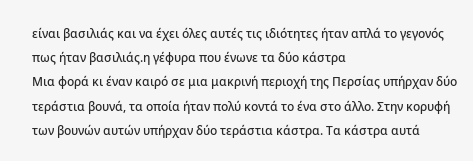είναι βασιλιάς και να έχει όλες αυτές τις ιδιότητες ήταν απλά το γεγονός πως ήταν βασιλιάς.η γέφυρα που ένωνε τα δύο κάστρα
Μια φορά κι έναν καιρό σε μια μακρινή περιοχή της Περσίας υπήρχαν δύο τεράστια βουνά, τα οποία ήταν πολύ κοντά το ένα στο άλλο. Στην κορυφή των βουνών αυτών υπήρχαν δύο τεράστια κάστρα. Τα κάστρα αυτά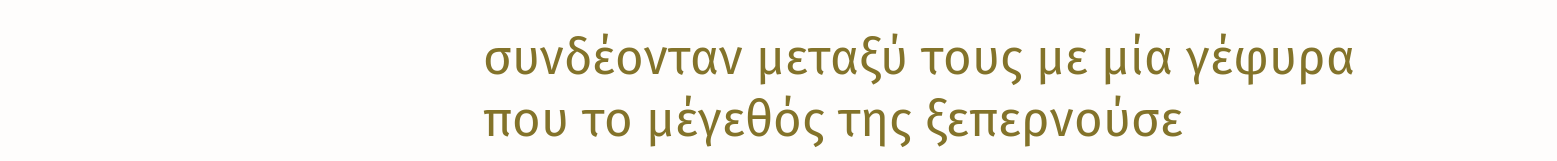συνδέονταν μεταξύ τους με μία γέφυρα που το μέγεθός της ξεπερνούσε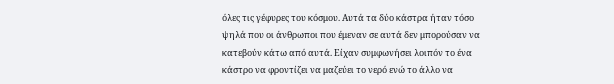όλες τις γέφυρες του κόσμου. Αυτά τα δύο κάστρα ήταν τόσο ψηλά που οι άνθρωποι που έμεναν σε αυτά δεν μπορούσαν να κατεβούν κάτω από αυτά. Είχαν συμφωνήσει λοιπόν το ένα κάστρο να φροντίζει να μαζεύει το νερό ενώ το άλλο να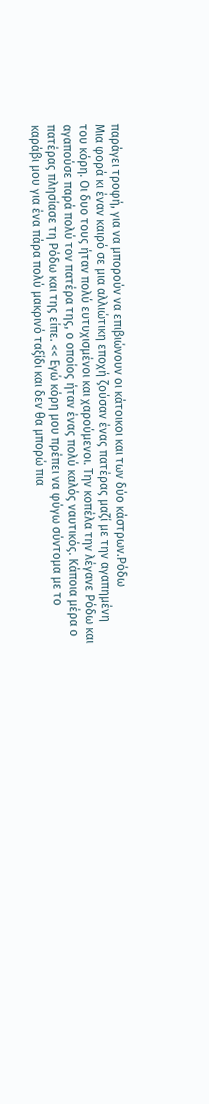παράγει τροφή, για να μπορούν να επιβιώνουν οι κάτοικοι και των δύο κάστρων.Ρόδω
Μια φορά κι έναν καιρό σε μια αλλιώτικη εποχή ζούσαν ένας πατέρας μαζί με την αγαπημένη του κόρη. Οι δυο τους ήταν πολύ ευτυχισμένοι και χαρούμενοι. Την κοπέλα την λέγανε Ρόδω και αγαπούσε παρά πολύ τον πατέρα της, ο οποίος ήταν ένας πολύ καλός ναυτικός. Κάποια μέρα ο πατέρας πλησίασε τη Ρόδω και της είπε. << Εγώ κόρη μου πρέπει να φύγω σύντομα με το καράβι μου για ένα πάρα πολύ μακρινό ταξίδι και δεν θα μπορώ πια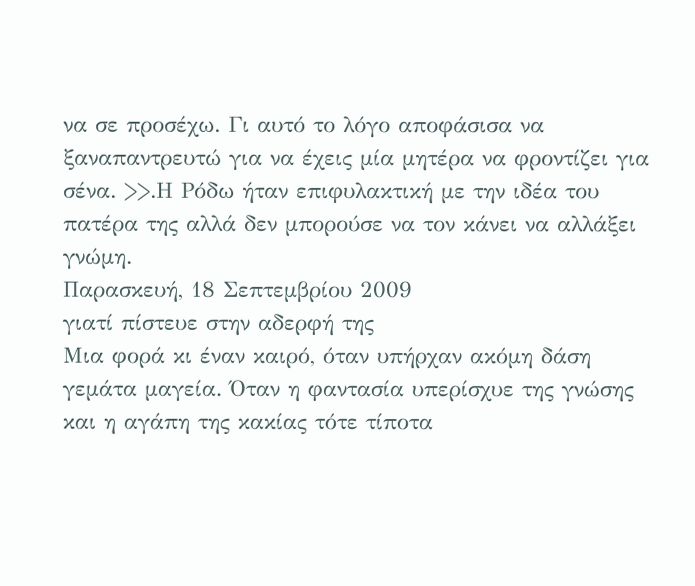να σε προσέχω. Γι αυτό το λόγο αποφάσισα να ξαναπαντρευτώ για να έχεις μία μητέρα να φροντίζει για σένα. >>.Η Ρόδω ήταν επιφυλακτική με την ιδέα του πατέρα της αλλά δεν μπορούσε να τον κάνει να αλλάξει γνώμη.
Παρασκευή, 18 Σεπτεμβρίου 2009
γιατί πίστευε στην αδερφή της
Μια φορά κι έναν καιρό, όταν υπήρχαν ακόμη δάση γεμάτα μαγεία. Όταν η φαντασία υπερίσχυε της γνώσης και η αγάπη της κακίας τότε τίποτα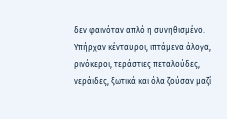δεν φαινόταν απλό η συνηθισμένο. Υπήρχαν κένταυροι, ιπτάμενα άλογα, ρινόκεροι, τεράστιες πεταλούδες, νεράιδες, ξωτικά και όλα ζούσαν μαζί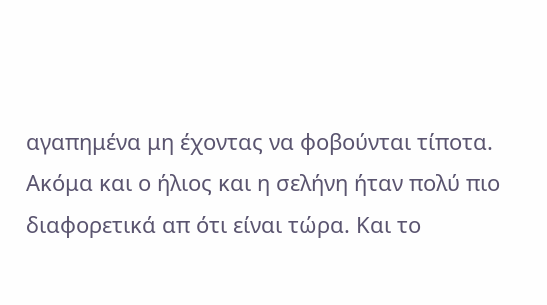αγαπημένα μη έχοντας να φοβούνται τίποτα. Ακόμα και ο ήλιος και η σελήνη ήταν πολύ πιο διαφορετικά απ ότι είναι τώρα. Και το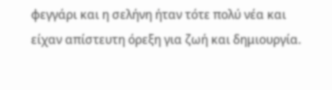φεγγάρι και η σελήνη ήταν τότε πολύ νέα και είχαν απίστευτη όρεξη για ζωή και δημιουργία.